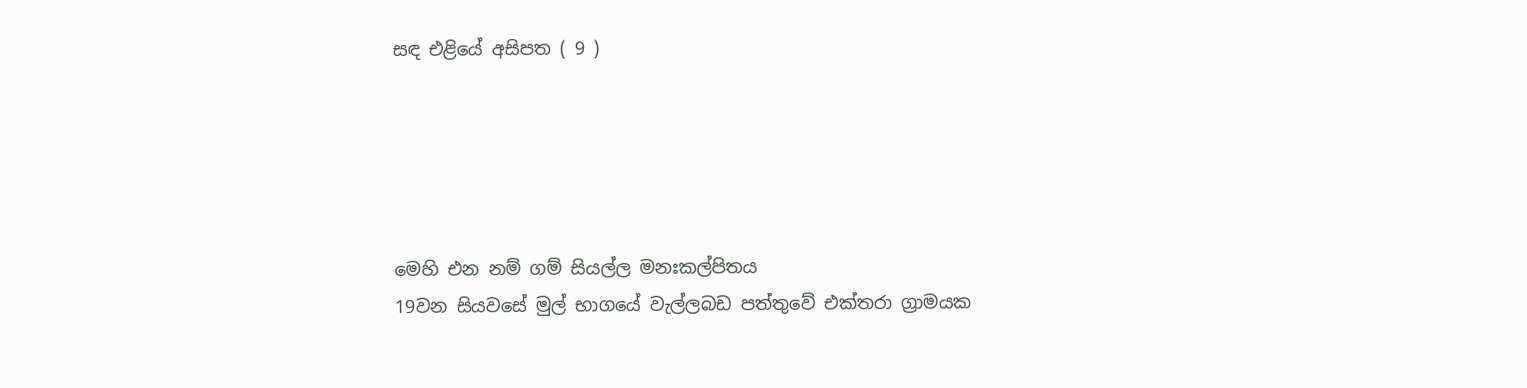සඳ එළියේ අසිපත ( 9 )





මෙහි එන නම් ගම් සියල්ල මනඃකල්පිතය
19වන සියවසේ මුල් භාගයේ වැල්ලබඩ පත්තුවේ එක්තරා ග්‍රාමයක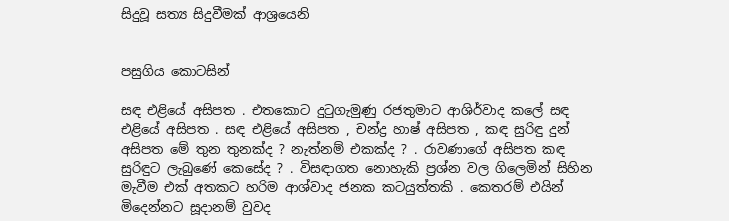සිදුවූ සත්‍ය සිදුවීමක් ආශ්‍රයෙනි


පසුගිය කොටසින්

සඳ එළියේ අසිපත . එතකොට දුටුගැමුණු රජතුමාට ආශිර්වාද කලේ සඳ එළියේ අසිපත . සඳ එළියේ අසිපත , චන්ද්‍ර හාෂ් අසිපත , කඳ සුරිඳු දුන් අසිපත මේ තුන තුනක්ද ? නැත්නම් එකක්ද ? . රාවණාගේ අසිපත කඳ සුරිඳුට ලැබුණේ කෙසේද ? . විසඳාගත නොහැකි ප්‍රශ්න වල ගිලෙමින් සිහින මැවීම එක් අතකට හරිම ආශ්වාද ජනක කටයුත්තකි . කෙතරම් එයින් මිදෙන්නට සූදානම් වුවද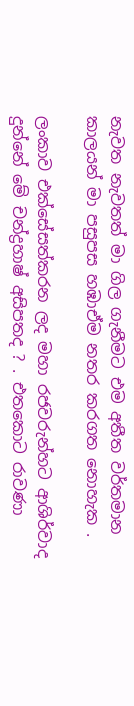නැවත නැවතත් මා ගිල ගැනීමට එම අතීත වර්තමාන කාලයන් මා පසුපස හඹාඒම නතර කරගත නොහැක .

ලංකාව එක්සේසත්කරන ලද මහා රජවරුන්හට ආශිර්වාද දුන්නේ මේ චන්ද්‍රහාෂ් අසිපතද ? . එතකොට රාවණා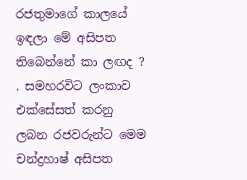රජතුමාගේ කාලයේ ඉඳලා මේ අසිපත තිබෙන්නේ කා ලඟද ? . සමහරවිට ලංකාව එක්සේසත් කරනු ලබන රජවරුන්ට මෙම චන්ද්‍රහාෂ් අසිපත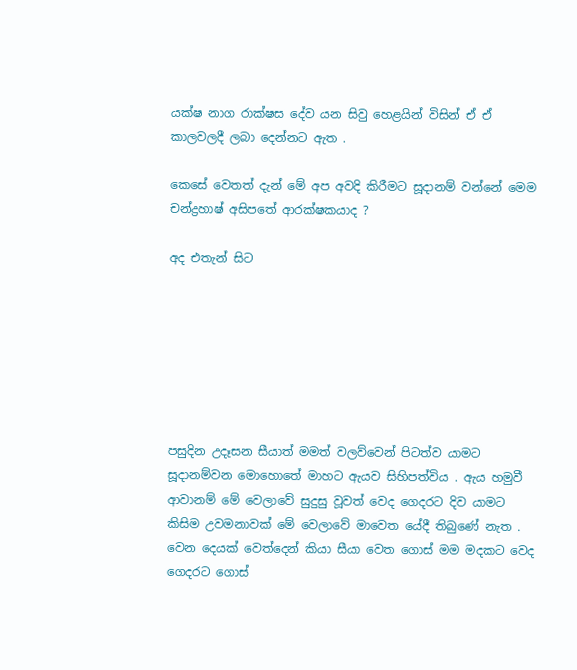යක්ෂ නාග රාක්ෂස දේව යන සිවු හෙළයින් විසින් ඒ ඒ කාලවලදී ලබා දෙන්නට ඇත .

කෙසේ වෙතත් දැන් මේ අප අවදි කිරීමට සූදානම් වන්නේ මෙම චන්ද්‍රහාෂ් අසිපතේ ආරක්ෂකයාද ?

අද එතැන් සිට







පසුදින උදෑසන සීයාත් මමත් වලව්වෙන් පිටත්ව යාමට සූදානම්වන මොහොතේ මාහට ඇයව සිහිපත්විය . ඇය හමුවී ආවානම් මේ වෙලාවේ සුදුසු වූවත් වෙද ගෙදරට දිව යාමට කිසිම උවමනාවක් මේ වෙලාවේ මාවෙත යේදී තිබුණේ නැත . වෙන දෙයක් වෙත්දෙන් කියා සීයා වෙත ගොස් මම මදකට වෙද ගෙදරට ගොස්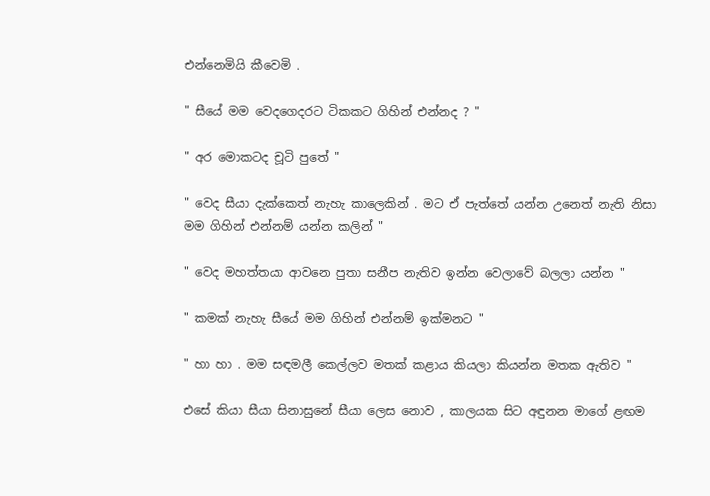එන්නෙමියි කීවෙමි .

" සීයේ මම වෙදගෙදරට ටිකකට ගිහින් එන්නද ? "

" අර මොකටද චූටි පුතේ "

" වෙද සීයා දැක්කෙත් නැහැ කාලෙකින් . මට ඒ පැත්තේ යන්න උනෙත් නැති නිසා මම ගිහින් එන්නම් යන්න කලින් "

" වෙද මහත්තයා ආවනෙ පුතා සනීප නැතිව ඉන්න වෙලාවේ බලලා යන්න "

" කමක් නැහැ සීයේ මම ගිහින් එන්නම් ඉක්මනට "

" හා හා . මම සඳමලී කෙල්ලව මතක් කළාය කියලා කියන්න මතක ඇතිව "

එසේ කියා සීයා සිනාසුනේ සීයා ලෙස නොව , කාලයක සිට අඳුනන මාගේ ළඟම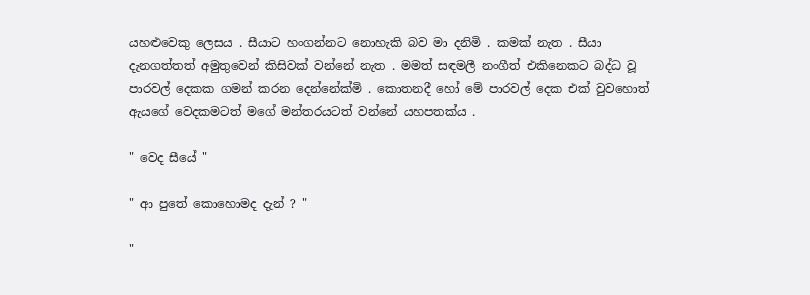යහළුවෙකු ලෙසය . සීයාට හංගන්නට නොහැකි බව මා දනිමි . කමක් නැත . සීයා දැනගත්තත් අමුතුවෙන් කිසිවක් වන්නේ නැත . මමත් සඳමලී නංගීත් එකිනෙකට බද්ධ වූ පාරවල් දෙකක ගමන් කරන දෙන්නේක්මි . කොතනදී හෝ මේ පාරවල් දෙක එක් වුවහොත් ඇයගේ වෙදකමටත් මගේ මන්තරයටත් වන්නේ යහපතක්ය .

" වෙද සීයේ "

" ආ පුතේ කොහොමද දැන් ? "

"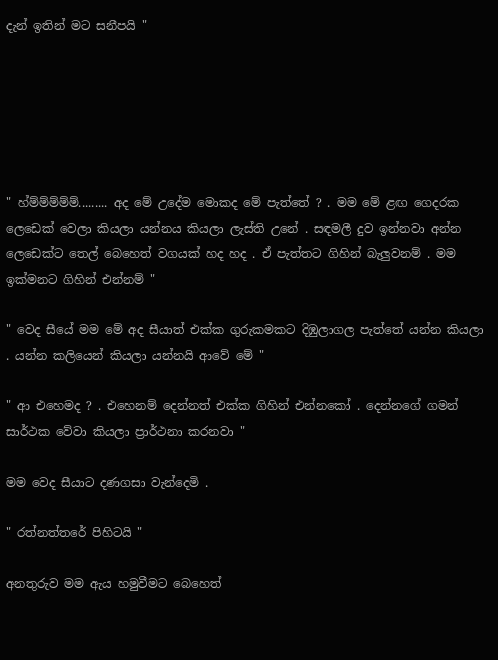දැන් ඉතින් මට සනීපයි "






" හ්ම්ම්ම්ම්ම්......... අද මේ උදේම මොකද මේ පැත්තේ ? . මම මේ ළඟ ගෙදරක ලෙඩෙක් වෙලා කියලා යන්නය කියලා ලැස්ති උනේ . සඳමලී දුව ඉන්නවා අන්න ලෙඩෙක්ට තෙල් බෙහෙත් වගයක් හද හද . ඒ පැත්තට ගිහින් බැලුවනම් . මම ඉක්මනට ගිහින් එන්නම් "

" වෙද සීයේ මම මේ අද සීයාත් එක්ක ගුරුකමකට දිඹුලාගල පැත්තේ යන්න කියලා . යන්න කලියෙන් කියලා යන්නයි ආවේ මේ "

" ආ එහෙමද ? . එහෙනම් දෙන්නත් එක්ක ගිහින් එන්නකෝ . දෙන්නගේ ගමන් සාර්ථක වේවා කියලා ප්‍රාර්ථනා කරනවා "

මම වෙද සීයාට දණගසා වැන්දෙමි .

" රත්නත්තරේ පිහිටයි "

අනතුරුව මම ඇය හමුවීමට බෙහෙත්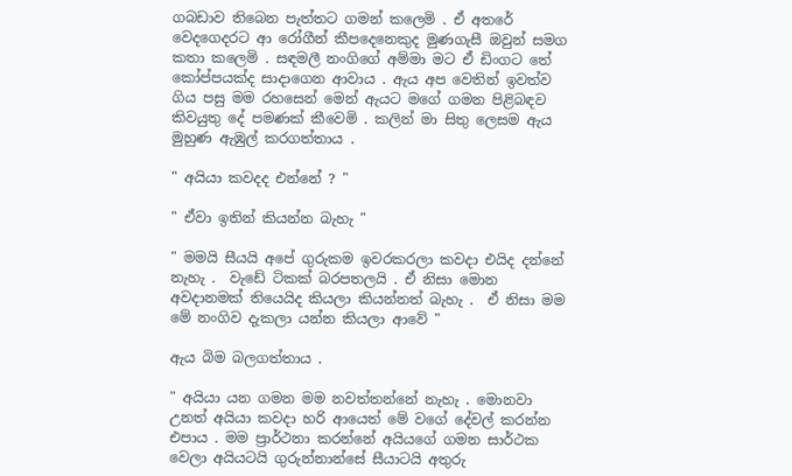ගබඩාව තිබෙන පැත්තට ගමන් කලෙමි . ඒ අතරේ වෙදගෙදරට ආ රෝගීන් කීපදෙනෙකුද මුණගැසී ඔවුන් සමග කතා කලෙමි . සඳමලී නංගිගේ අම්මා මට ඒ ඩිංගට තේ කෝප්පයක්ද සාදාගෙන ආවාය . ඇය අප වෙතින් ඉවත්ව ගිය පසු මම රහසෙන් මෙන් ඇයට මගේ ගමන පිළිබඳව කිවයුතු දේ පමණක් කීවෙමි . කලින් මා සිතු ලෙසම ඇය මුහුණ ඇඹුල් කරගත්තාය .

" අයියා කවදද එන්නේ ? "

" ඒවා ඉතින් කියන්න බැහැ "

" මමයි සීයයි අපේ ගුරුකම ඉවරකරලා කවදා එයිද දන්නේ නැහැ .  වැඩේ ටිකක් බරපතලයි . ඒ නිසා මොන අවදානමක් තියෙයිද කියලා කියන්නත් බැහැ .  ඒ නිසා මම මේ නංගිව දැකලා යන්න කියලා ආවේ "

ඇය බිම බලගත්තාය .

" අයියා යන ගමන මම නවත්තන්නේ නැහැ . මොනවා උනත් අයියා කවදා හරි ආයෙත් මේ වගේ දේවල් කරන්න එපාය . මම ප්‍රාර්ථනා කරන්නේ අයියගේ ගමන සාර්ථක වෙලා අයියටයි ගුරුන්නාන්සේ සීයාටයි අතුරු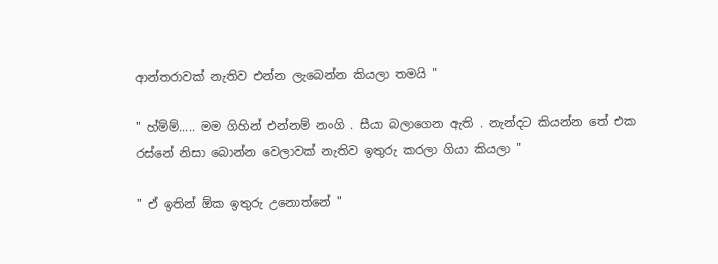ආන්තරාවක් නැතිව එන්න ලැබෙන්න කියලා තමයි "

" හ්ම්ම්..... මම ගිහින් එන්නම් නංගි . සීයා බලාගෙන ඇති . නැන්දට කියන්න තේ එක  රස්නේ නිසා බොන්න වෙලාවක් නැතිව ඉතුරු කරලා ගියා කියලා "

" ඒ ඉතින් ඕක ඉතුරු උනොත්නේ "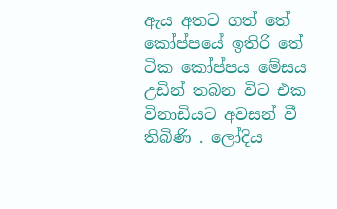ඇය අතට ගත් තේ කෝප්පයේ ඉතිරි තේ ටික කෝප්පය මේසය උඩින් තබන විට එක විනාඩියට අවසන් වී තිබිණි . ලෝදිය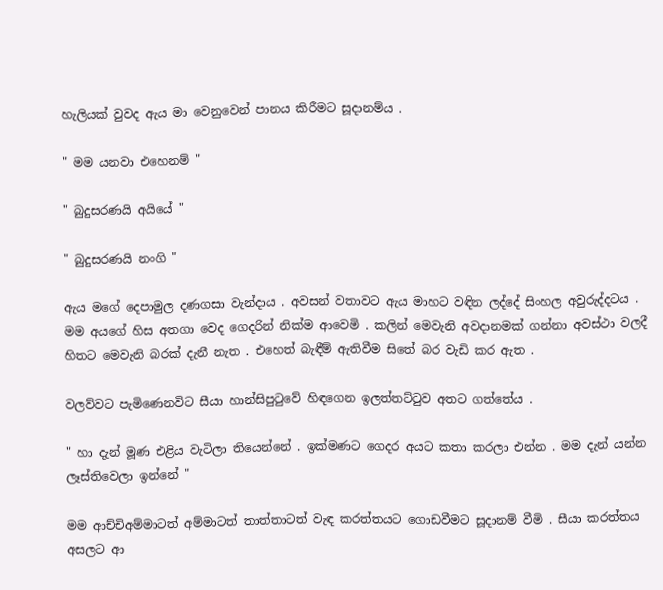හැලියක් වුවද ඇය මා වෙනුවෙන් පානය කිරීමට සූදානම්ය .

" මම යනවා එහෙනම් "

" බුදුසරණයි අයියේ "

" බුදුසරණයි නංගි "

ඇය මගේ දෙපාමුල දණගසා වැන්දාය . අවසන් වතාවට ඇය මාහට වඳින ලද්දේ සිංහල අවුරුද්දටය . මම අයගේ හිස අතගා වෙද ගෙදරින් නික්ම ආවෙමි . කලින් මෙවැනි අවදානමක් ගන්නා අවස්ථා වලදී හිතට මෙවැනි බරක් දැනී නැත . එහෙත් බැඳීම් ඇතිවීම සිතේ බර වැඩි කර ඇත .

වලව්වට පැමිණෙනවිට සීයා හාන්සිපුටුවේ හිඳගෙන ඉලත්තට්ටුව අතට ගත්තේය .

" හා දැන් මූණ එළිය වැටිලා තියෙන්නේ . ඉක්මණට ගෙදර අයට කතා කරලා එන්න . මම දැන් යන්න ලෑස්තිවෙලා ඉන්නේ "

මම ආච්චිඅම්මාටත් අම්මාටත් තාත්තාටත් වැඳ කරත්තයට ගොඩවීමට සූදානම් වීමි . සීයා කරත්තය අසලට ආ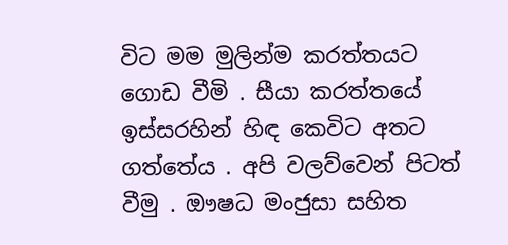විට මම මුලින්ම කරත්තයට ගොඩ වීමි . සීයා කරත්තයේ ඉස්සරහින් හිඳ කෙවිට අතට ගත්තේය . අපි වලව්වෙන් පිටත් වීමු . ඖෂධ මංජුසා සහිත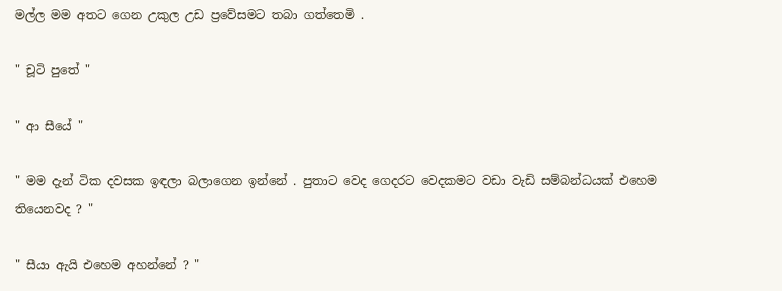මල්ල මම අතට ගෙන උකුල උඩ ප්‍රවේසමට තබා ගත්තෙමි .

" චූටි පුතේ "

" ආ සීයේ "

" මම දැන් ටික දවසක ඉඳලා බලාගෙන ඉන්නේ . පුතාට වෙද ගෙදරට වෙදකමට වඩා වැඩි සම්බන්ධයක් එහෙම තියෙනවද ? "

" සීයා ඇයි එහෙම අහන්නේ ? "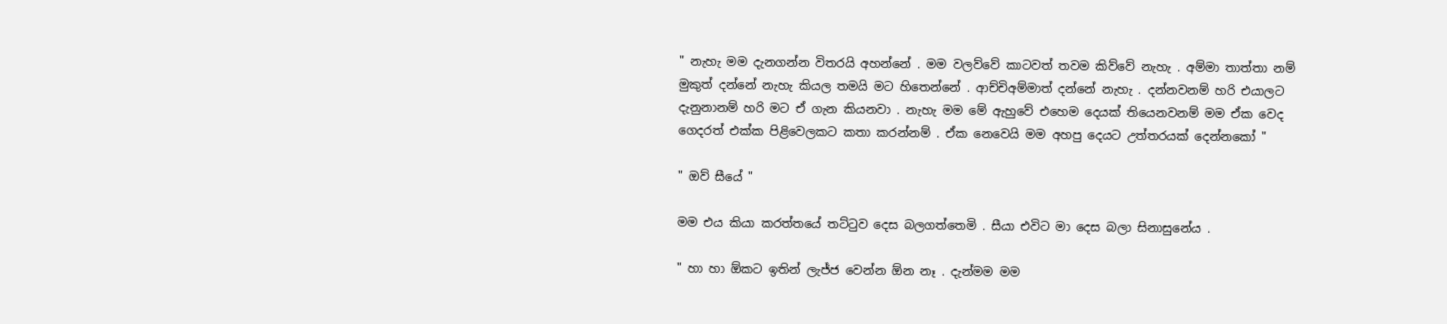" නැහැ මම දැනගන්න විතරයි අහන්නේ . මම වලව්වේ කාටවත් තවම කිව්වේ නැහැ . අම්මා තාත්තා නම් මුකුත් දන්නේ නැහැ කියල තමයි මට හිතෙන්නේ . ආච්චිඅම්මාත් දන්නේ නැහැ . දන්නවනම් හරි එයාලට දැනුනානම් හරි මට ඒ ගැන කියනවා . නැහැ මම මේ ඇහුවේ එහෙම දෙයක් තියෙනවනම් මම ඒක වෙද ගෙදරත් එක්ක පිළිවෙලකට කතා කරන්නම් . ඒක නෙවෙයි මම අහපු දෙයට උත්තරයක් දෙන්නකෝ "

" ඔව් සීයේ "

මම එය කියා කරත්තයේ තට්ටුව දෙස බලගත්තෙමි . සීයා එවිට මා දෙස බලා සිනාසුනේය .

" හා හා ඕකට ඉතින් ලැජ්ජ වෙන්න ඕන නෑ . දැන්මම මම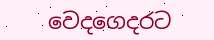වෙදගෙදරට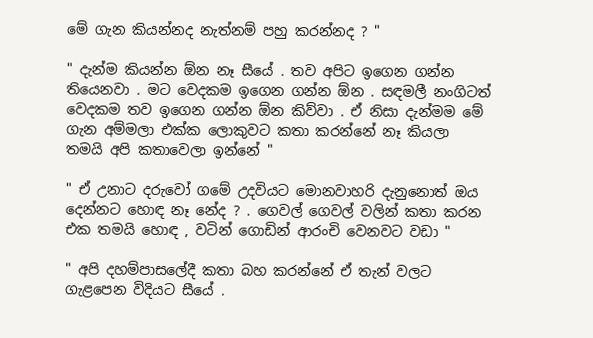මේ ගැන කියන්නද නැත්නම් පහු කරන්නද ? "

" දැන්ම කියන්න ඕන නෑ සීයේ . තව අපිට ඉගෙන ගන්න තියෙනවා . මට වෙදකම ඉගෙන ගන්න ඕන . සඳමලී නංගිටත් වෙදකම තව ඉගෙන ගන්න ඕන කිව්වා . ඒ නිසා දැන්මම මේ ගැන අම්මලා එක්ක ලොකුවට කතා කරන්නේ නෑ කියලා තමයි අපි කතාවෙලා ඉන්නේ "

" ඒ උනාට දරුවෝ ගමේ උදවියට මොනවාහරි දැනුනොත් ඔය දෙන්නට හොඳ නෑ නේද ? . ගෙවල් ගෙවල් වලින් කතා කරන එක තමයි හොඳ , වටින් ගොඩින් ආරංචි වෙනවට වඩා "

" අපි දහම්පාසලේදී කතා බහ කරන්නේ ඒ තැන් වලට ගැළපෙන විදියට සීයේ .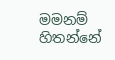මමනම් හිතන්නේ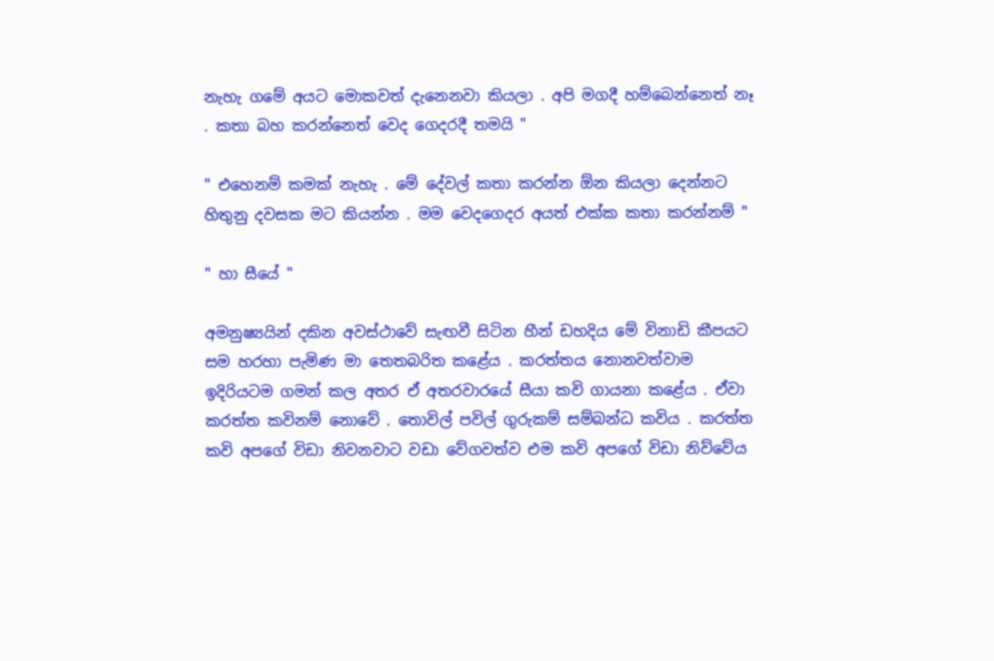නැහැ ගමේ අයට මොකවත් දැනෙනවා කියලා . අපි මගදී හම්බෙන්නෙත් නෑ . කතා බහ කරන්නෙත් වෙද ගෙදරදී තමයි "

" එහෙනම් කමක් නැහැ . මේ දේවල් කතා කරන්න ඕන කියලා දෙන්නට හිතුනු දවසක මට කියන්න . මම වෙදගෙදර අයත් එක්ක කතා කරන්නම් "

" හා සීයේ "

අමනුෂ්‍යයින් දකින අවස්ථාවේ සැඟවී සිටින හීන් ඩහදිය මේ විනාඩි කීපයට සම හරහා පැමිණ මා තෙතබරිත කළේය . කරත්තය නොනවත්වාම ඉදිරියටම ගමන් කල අතර ඒ අතරවාරයේ සීයා කවි ගායනා කළේය . ඒවා කරත්ත කවිනම් නොවේ . තොවිල් පවිල් ගුරුකම් සම්බන්ධ කවිය . කරත්ත කවි අපගේ විඩා නිවනවාට වඩා වේගවත්ව එම කවි අපගේ විඩා නිව්වේය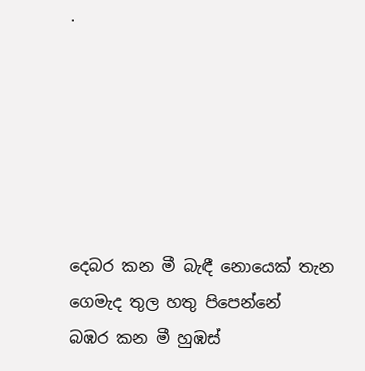.






දෙබර කන මී බැඳී නොයෙක් තැන ගෙමැද තුල හතු පිපෙන්නේ
බඹර කන මී හුඹස්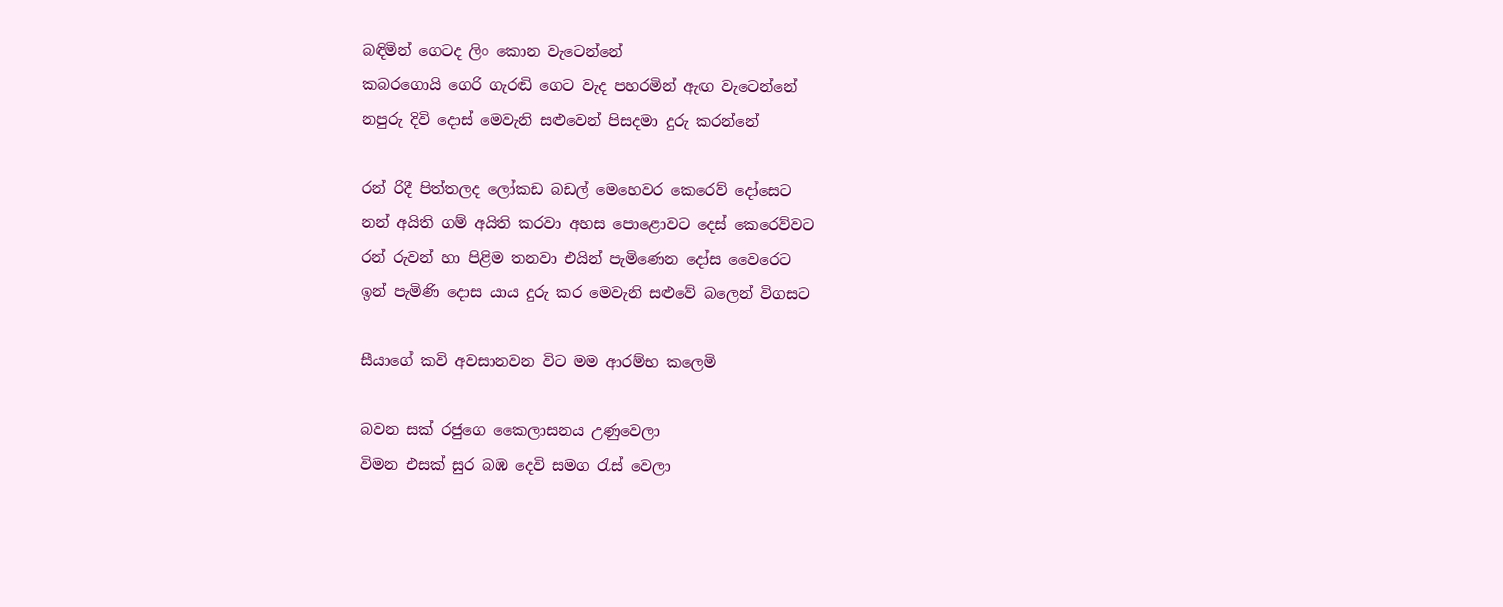බඳිමින් ගෙටද ලිං කොන වැටෙන්නේ
කබරගොයි ගෙරි ගැරඬි ගෙට වැද පහරමින් ඇඟ වැටෙන්නේ
නපුරු දිවි දොස් මෙවැනි සළුවෙන් පිසදමා දුරු කරන්නේ

රන් රිදී පිත්තලද ලෝකඩ බඩල් මෙහෙවර කෙරෙව් දෝසෙට
නන් අයිති ගම් අයිති කරවා අහස පොළොවට දෙස් කෙරෙව්වට
රන් රුවන් හා පිළිම තනවා එයින් පැමිණෙන දෝස වෛරෙට
ඉන් පැමිණි දොස යාය දුරු කර මෙවැනි සළුවේ බලෙන් විගසට

සීයාගේ කවි අවසානවන විට මම ආරම්භ කලෙමි

බවන සක් රජුගෙ කෛලාසනය උණුවෙලා
විමන එසක් සුර බඹ දෙවි සමග රැස් වෙලා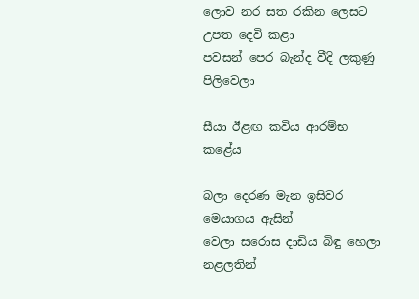ලොව නර සත රකින ලෙසට උපත දෙවි කළා
පවසන් පෙර බැන්ද වීදි ලකුණු පිලිවෙලා

සීයා ඊළඟ කවිය ආරම්භ කළේය

බලා දෙරණ මැන ඉසිවර මෙයාගය ඇසින්
වෙලා සරොස දාඩිය බිඳු හෙලා නළලතින්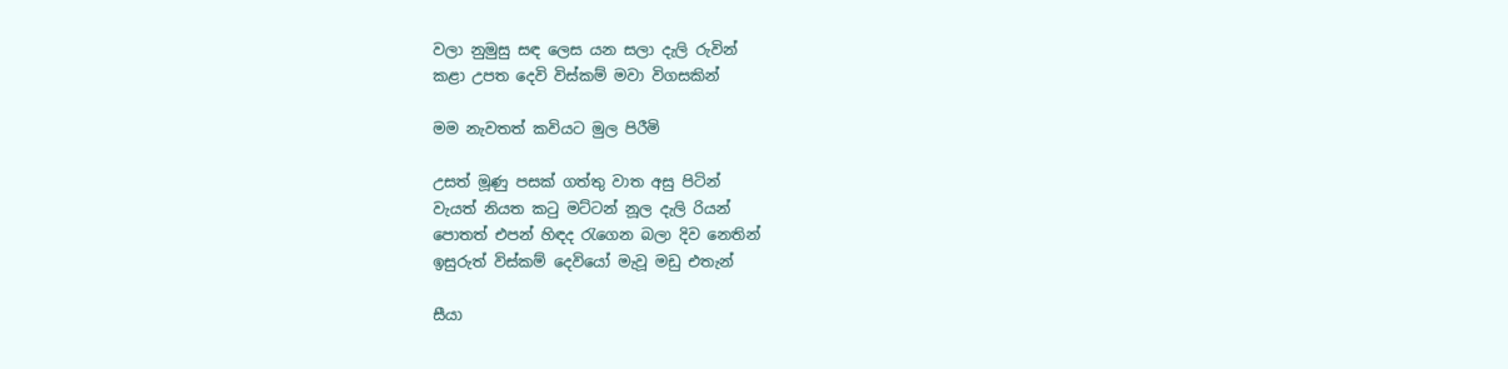වලා නුමුසු සඳ ලෙස යන සලා දැලි රුවින්
කළා උපත දෙවි විස්කම් මවා විගසකින්

මම නැවතත් කවියට මුල පිරීමි

උසත් මූණු පසක් ගත්තු වාත අසු පිටින්
වැයත් නියත කටු මට්ටන් නූල දැලි රියන්
පොතත් එපන් හිඳද රැගෙන බලා දිව නෙතින්
ඉසුරුත් විස්කම් දෙවියෝ මැවූ මඩු එතැන්

සීයා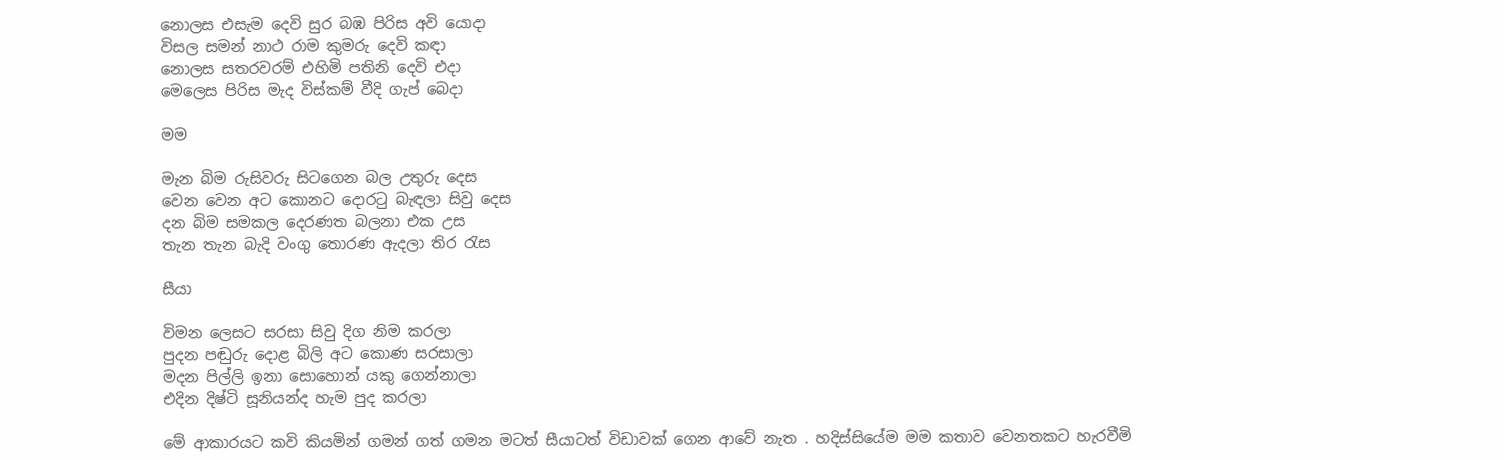නොලස එසැම දෙවි සුර බඹ පිරිස අවි යොදා
විසල සමන් නාථ රාම කුමරු දෙවි කඳා
නොලස සතරවරම් එහිමි පතිනි දෙවි එදා
මෙලෙස පිරිස මැද විස්කම් වීදි ගැප් බෙදා

මම

මැන බිම රුසිවරු සිටගෙන බල උතුරු දෙස
වෙන වෙන අට කොනට දොරටු බැඳලා සිවු දෙස
දන බිම සමකල දෙරණත බලනා එක උස
තැන තැන බැදි වංගු තොරණ ඇදලා තිර රැස

සීයා

විමන ලෙසට සරසා සිවු දිග නිම කරලා
පුදන පඬුරු දොළ බිලි අට කොණ සරසාලා
මදන පිල්ලි ඉනා සොහොන් යකු ගෙන්නාලා
එදින දිෂ්ටි සූනියන්ද හැම පුද කරලා

මේ ආකාරයට කවි කියමින් ගමන් ගත් ගමන මටත් සීයාටත් විඩාවක් ගෙන ආවේ නැත . හදිස්සියේම මම කතාව වෙනතකට හැරවීමි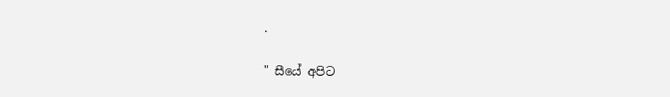.

" සීයේ අපිට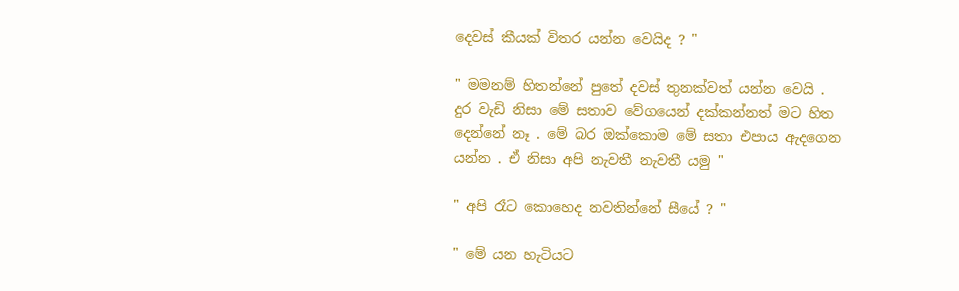දෙවස් කීයක් විතර යන්න වෙයිද ? "

" මමනම් හිතන්නේ පුතේ දවස් තුනක්වත් යන්න වෙයි . දුර වැඩි නිසා මේ සතාව වේගයෙන් දක්කන්නත් මට හිත දෙන්නේ නෑ . මේ බර ඔක්කොම මේ සතා එපාය ඇදගෙන යන්න . ඒ නිසා අපි නැවතී නැවතී යමු "

" අපි රෑට කොහෙද නවතින්නේ සීයේ ? "

" මේ යන හැටියට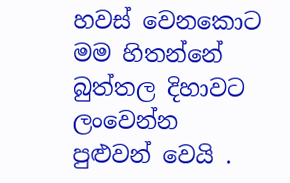හවස් වෙනකොට මම හිතන්නේ බුත්තල දිහාවට ලංවෙන්න පුළුවන් වෙයි .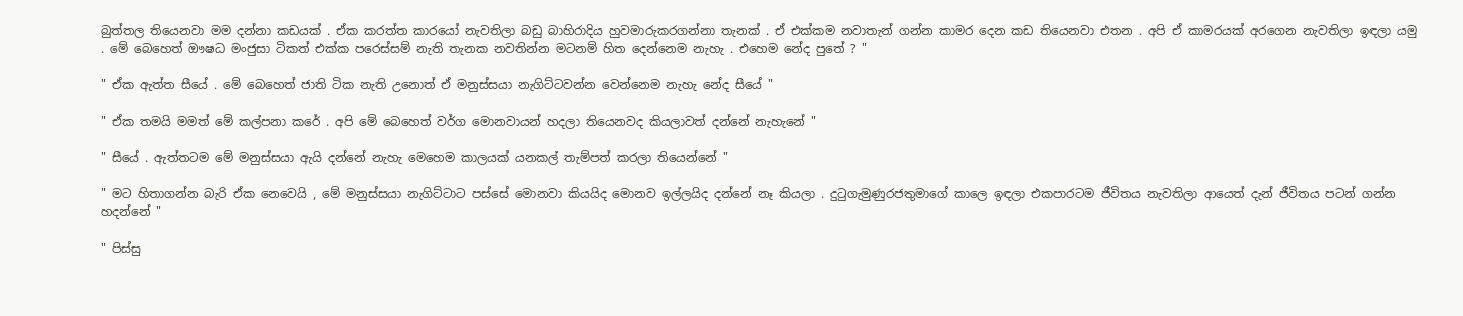බුත්තල තියෙනවා මම දන්නා කඩයක් . ඒක කරත්ත කාරයෝ නැවතිලා බඩු බාහිරාදිය හුවමාරුකරගන්නා තැනක් . ඒ එක්කම නවාතැන් ගන්න කාමර දෙන කඩ තියෙනවා එතන . අපි ඒ කාමරයක් අරගෙන නැවතිලා ඉඳලා යමු . මේ බෙහෙත් ඖෂධ මංජුසා ටිකත් එක්ක පරෙස්සම් නැති තැනක නවතින්න මටනම් හිත දෙන්නෙම නැහැ . එහෙම නේද පුතේ ? "

" ඒක ඇත්ත සීයේ . මේ බෙහෙත් ජාති ටික නැති උනොත් ඒ මනුස්සයා නැගිට්ටවන්න වෙන්නෙම නැහැ නේද සීයේ "

" ඒක තමයි මමත් මේ කල්පනා කරේ . අපි මේ බෙහෙත් වර්ග මොනවායන් හදලා තියෙනවද කියලාවත් දන්නේ නැහැනේ "

" සීයේ . ඇත්තටම මේ මනුස්සයා ඇයි දන්නේ නැහැ මෙහෙම කාලයක් යනකල් තැම්පත් කරලා තියෙන්නේ "

" මට හිතාගන්න බැරි ඒක නෙවෙයි , මේ මනුස්සයා නැගිට්ටාට පස්සේ මොනවා කියයිද මොනව ඉල්ලයිද දන්නේ නෑ කියලා . දුටුගැමුණුරජතුමාගේ කාලෙ ඉඳලා එකපාරටම ජීවිතය නැවතිලා ආයෙත් දැන් ජීවිතය පටන් ගන්න හදන්නේ "

" පිස්සු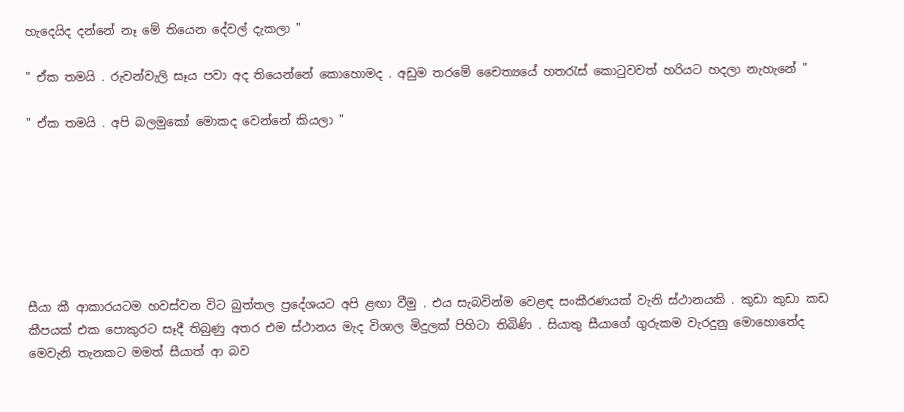හැදෙයිද දන්නේ නෑ මේ තියෙන දේවල් දැකලා "

" ඒක තමයි . රුවන්වැලි සෑය පවා අද තියෙන්නේ කොහොමද . අඩුම තරමේ චෛත්‍යයේ හතරැස් කොටුවවත් හරියට හදලා නැහැනේ "

" ඒක තමයි . අපි බලමුකෝ මොකද වෙන්නේ කියලා "







සීයා කී ආකාරයටම හවස්වන විට බුත්තල ප්‍රදේශයට අපි ළඟා වීමු . එය සැබවින්ම වෙළඳ සංකීරණයක් වැනි ස්ථානයකි . කුඩා කුඩා කඩ කීපයක් එක පොකුරට සෑදී තිබුණු අතර එම ස්ථානය මැද විශාල මිදුලක් පිහිටා තිබිණි . සියාතු සීයාගේ ගුරුකම වැරදුනු මොහොතේද මෙවැනි තැනකට මමත් සීයාත් ආ බව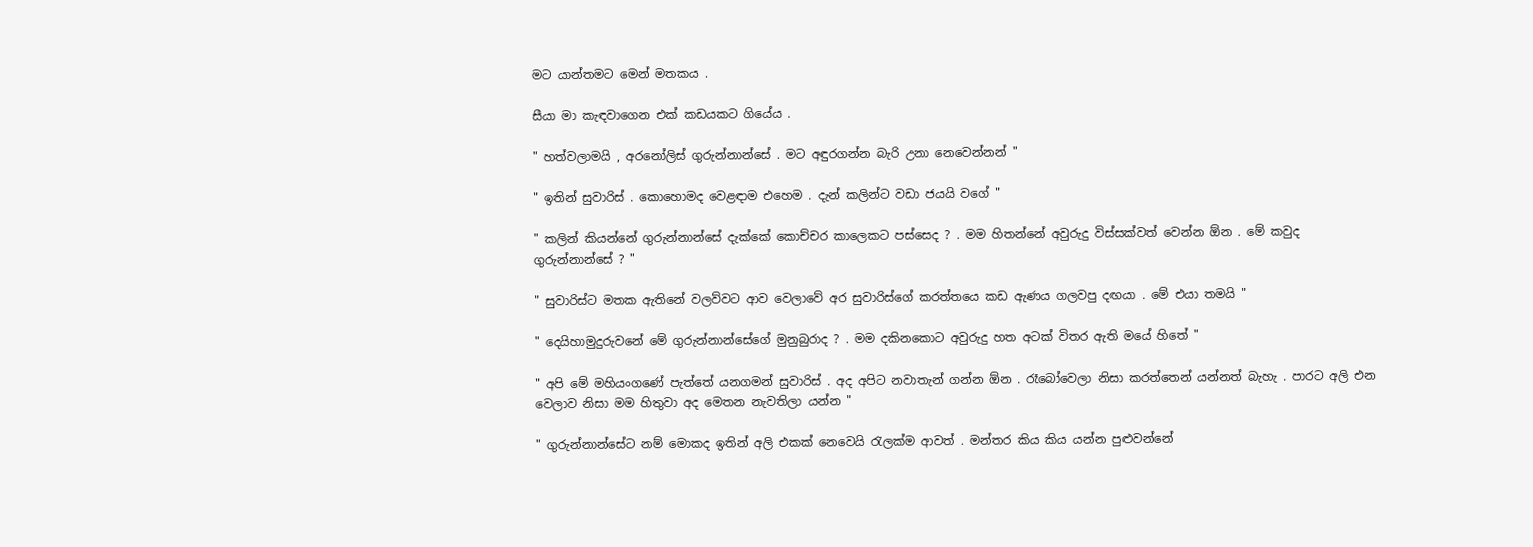මට යාන්තමට මෙන් මතකය .

සීයා මා කැඳවාගෙන එක් කඩයකට ගියේය .

" හත්වලාමයි , අරනෝලිස් ගුරුන්නාන්සේ . මට අඳුරගන්න බැරි උනා නෙවෙන්නන් "

" ඉතින් සුවාරිස් . කොහොමද වෙළඳාම එහෙම . දැන් කලින්ට වඩා ජයයි වගේ "

" කලින් කියන්නේ ගුරුන්නාන්සේ දැක්කේ කොච්චර කාලෙකට පස්සෙද ? . මම හිතන්නේ අවුරුදු විස්සක්වත් වෙන්න ඕන . මේ කවුද ගුරුන්නාන්සේ ? "

" සුවාරිස්ට මතක ඇතිනේ වලව්වට ආව වෙලාවේ අර සුවාරිස්ගේ කරත්තයෙ කඩ ඇණය ගලවපු දඟයා . මේ එයා තමයි "

" දෙයිහාමුදුරුවනේ මේ ගුරුන්නාන්සේගේ මුනුබුරාද ? . මම දකිනකොට අවුරුදු හත අටක් විතර ඇති මයේ හිතේ "

" අපි මේ මහියංගණේ පැත්තේ යනගමන් සුවාරිස් . අද අපිට නවාතැන් ගන්න ඕන . රෑබෝවෙලා නිසා කරත්තෙන් යන්නත් බැහැ . පාරට අලි එන වෙලාව නිසා මම හිතුවා අද මෙතන නැවතිලා යන්න "

" ගුරුන්නාන්සේට නම් මොකද ඉතින් අලි එකක් නෙවෙයි රැලක්ම ආවත් . මන්තර කිය කිය යන්න පුළුවන්නේ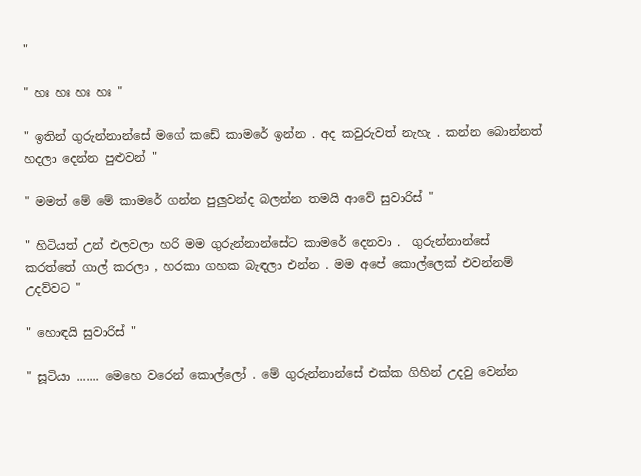"

" හඃ හඃ හඃ හඃ "

" ඉතින් ගුරුන්නාන්සේ මගේ කඩේ කාමරේ ඉන්න . අද කවුරුවත් නැහැ . කන්න බොන්නත් හදලා දෙන්න පුළුවන් "

" මමත් මේ මේ කාමරේ ගන්න පුලුවන්ද බලන්න තමයි ආවේ සුවාරිස් "

" හිටියත් උන් එලවලා හරි මම ගුරුන්නාන්සේට කාමරේ දෙනවා .  ගුරුන්නාන්සේ කරත්තේ ගාල් කරලා , හරකා ගහක බැඳලා එන්න . මම අපේ කොල්ලෙක් එවන්නම් උදව්වට "

" හොඳයි සුවාරිස් "

" සූටියා ....... මෙහෙ වරෙන් කොල්ලෝ . මේ ගුරුන්නාන්සේ එක්ක ගිහින් උදවු වෙන්න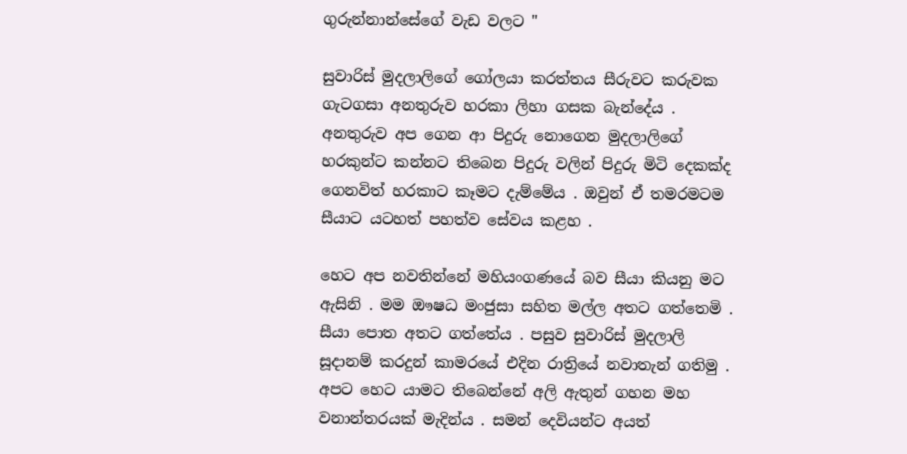ගුරුන්නාන්සේගේ වැඩ වලට "

සුවාරිස් මුදලාලිගේ ගෝලයා කරත්තය සීරුවට කරුවක ගැටගසා අනතුරුව හරකා ලිහා ගසක බැන්දේය . අනතුරුව අප ගෙන ආ පිදුරු නොගෙන මුදලාලිගේ හරකුන්ට කන්නට තිබෙන පිදුරු වලින් පිදුරු මිටි දෙකක්ද ගෙනවිත් හරකාට කෑමට දැම්මේය . ඔවුන් ඒ තමරමටම සීයාට යටහත් පහත්ව සේවය කළහ .

හෙට අප නවතින්නේ මහියංගණයේ බව සීයා කියනු මට ඇසිනි . මම ඖෂධ මංජුසා සහිත මල්ල අතට ගත්තෙමි . සීයා පොත අතට ගත්තේය . පසුව සුවාරිස් මුදලාලි සූදානම් කරදුන් කාමරයේ එදින රාත්‍රියේ නවාතැන් ගතිමු . අපට හෙට යාමට තිබෙන්නේ අලි ඇතුන් ගහන මහ වනාන්තරයක් මැදින්ය . සමන් දෙවියන්ට අයත්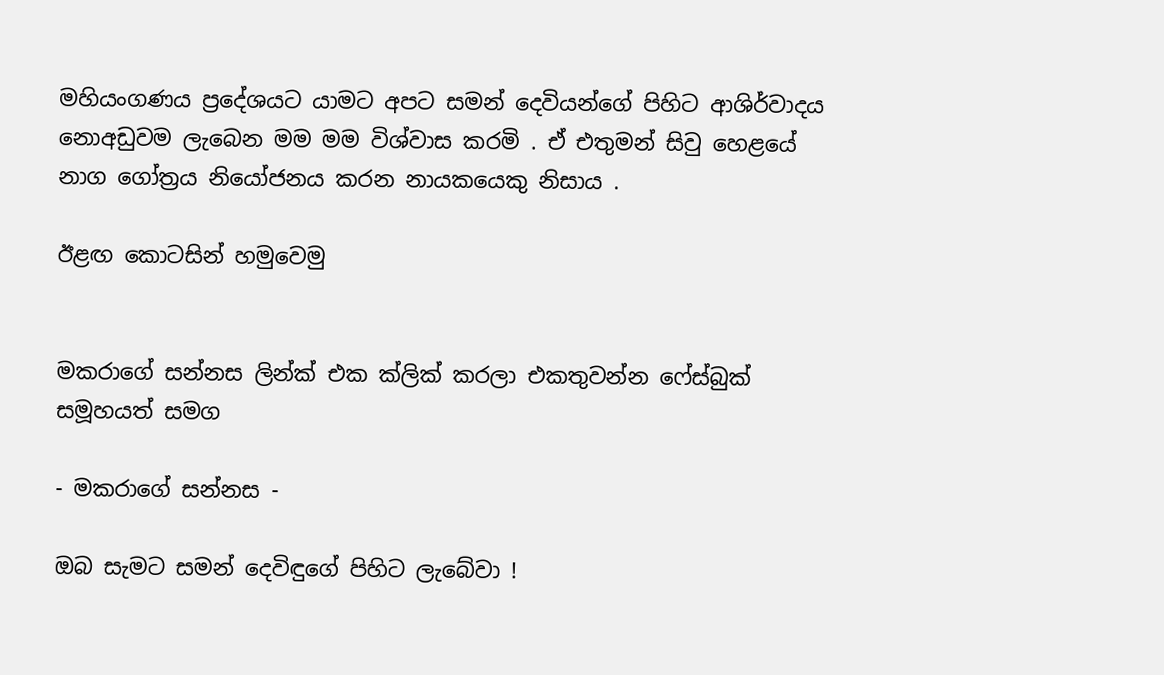මහියංගණය ප්‍රදේශයට යාමට අපට සමන් දෙවියන්ගේ පිහිට ආශිර්වාදය නොඅඩුවම ලැබෙන මම මම විශ්වාස කරමි . ඒ එතුමන් සිවු හෙළයේ නාග ගෝත්‍රය නියෝජනය කරන නායකයෙකු නිසාය .

ඊළඟ කොටසින් හමුවෙමු


මකරාගේ සන්නස ලින්ක් එක ක්ලික් කරලා එකතුවන්න ෆේස්බුක් සමූහයත් සමග

- මකරාගේ සන්නස -

ඔබ සැමට සමන් දෙවිඳුගේ පිහිට ලැබේවා !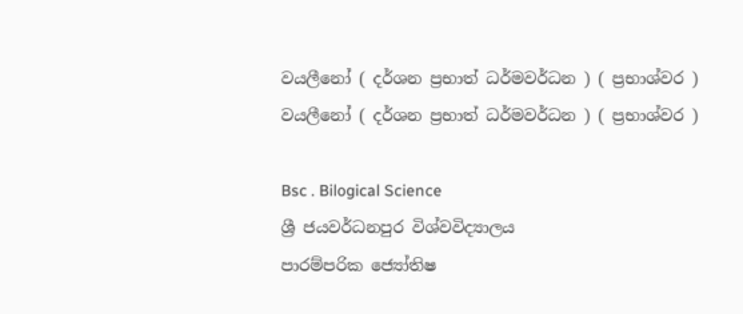වයලීනෝ ( දර්ශන ප්‍රභාත් ධර්මවර්ධන ) ( ප්‍රභාශ්වර )
වයලීනෝ ( දර්ශන ප්‍රභාත් ධර්මවර්ධන ) ( ප්‍රභාශ්වර )

Bsc . Bilogical Science
ශ්‍රී ජයවර්ධනපුර විශ්වවිද්‍යාලය
පාරම්පරික ජ්‍යෝතිෂ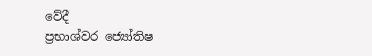වේදී
ප්‍රභාශ්වර ජ්‍යෝතිෂ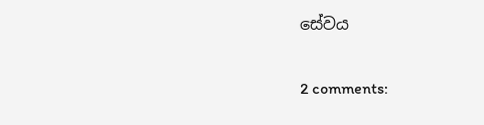සේවය

2 comments: